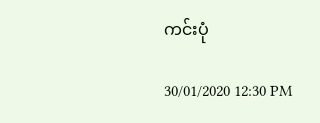ကင်းပုံ

30/01/2020 12:30 PM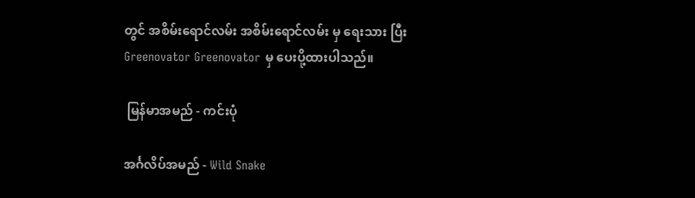တွင် အစိမ်းရောင်လမ်း အစိမ်းရောင်လမ်း မှ ရေးသား ပြီး Greenovator Greenovator မှ ပေးပို့ထားပါသည်။

 မြန်မာအမည် - ကင်းပုံ

အင်္ဂလိပ်အမည် - Wild Snake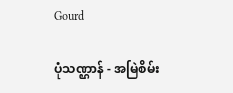Gourd

ပုံသဏ္ဌာန် - အမြဲစိမ်း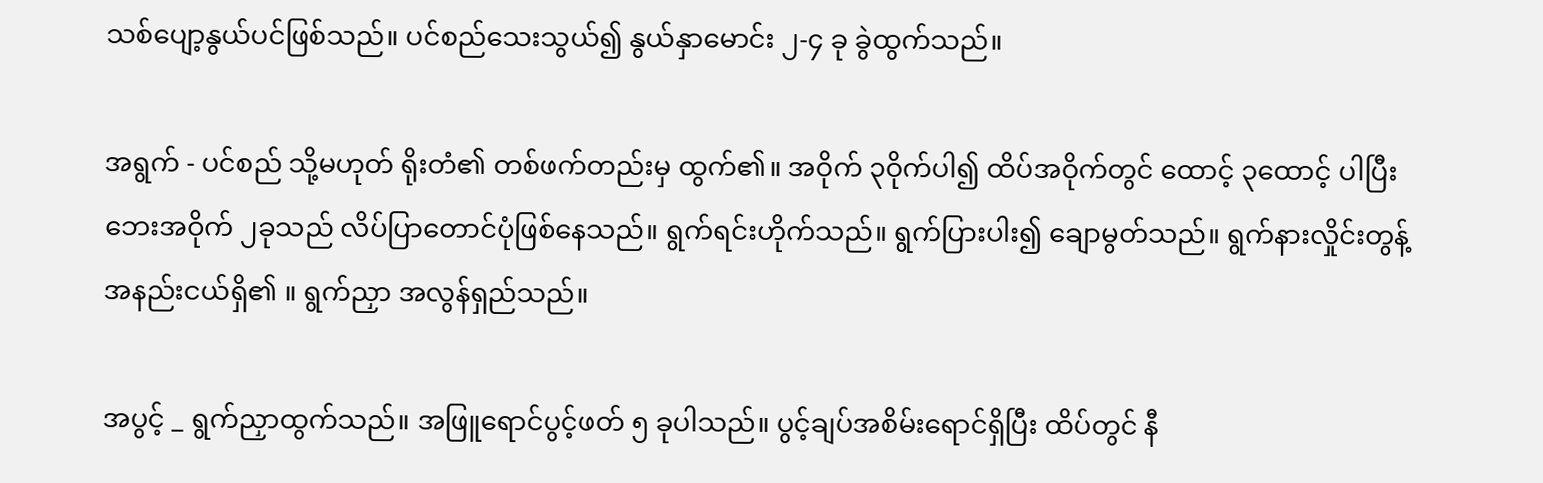သစ်ပျော့နွယ်ပင်ဖြစ်သည်။ ပင်စည်သေးသွယ်၍ နွယ်နှာမောင်း ၂-၄ ခု ခွဲထွက်သည်။

အရွက် - ပင်စည် သို့မဟုတ် ရိုးတံ၏ တစ်ဖက်တည်းမှ ထွက်၏။ အဝိုက် ၃ဝိုက်ပါ၍ ထိပ်အဝိုက်တွင် ထောင့် ၃ထောင့် ပါပြီး ဘေးအဝိုက် ၂ခုသည် လိပ်ပြာတောင်ပုံဖြစ်နေသည်။ ရွက်ရင်းဟိုက်သည်။ ရွက်ပြားပါး၍ ချောမွတ်သည်။ ရွက်နားလှိုင်းတွန့် အနည်းငယ်ရှိ၏ ။ ရွက်ညှာ အလွန်ရှည်သည်။

အပွင့် _ ရွက်ညှာထွက်သည်။ အဖြူရောင်ပွင့်ဖတ် ၅ ခုပါသည်။ ပွင့်ချပ်အစိမ်းရောင်ရှိပြီး ထိပ်တွင် နီ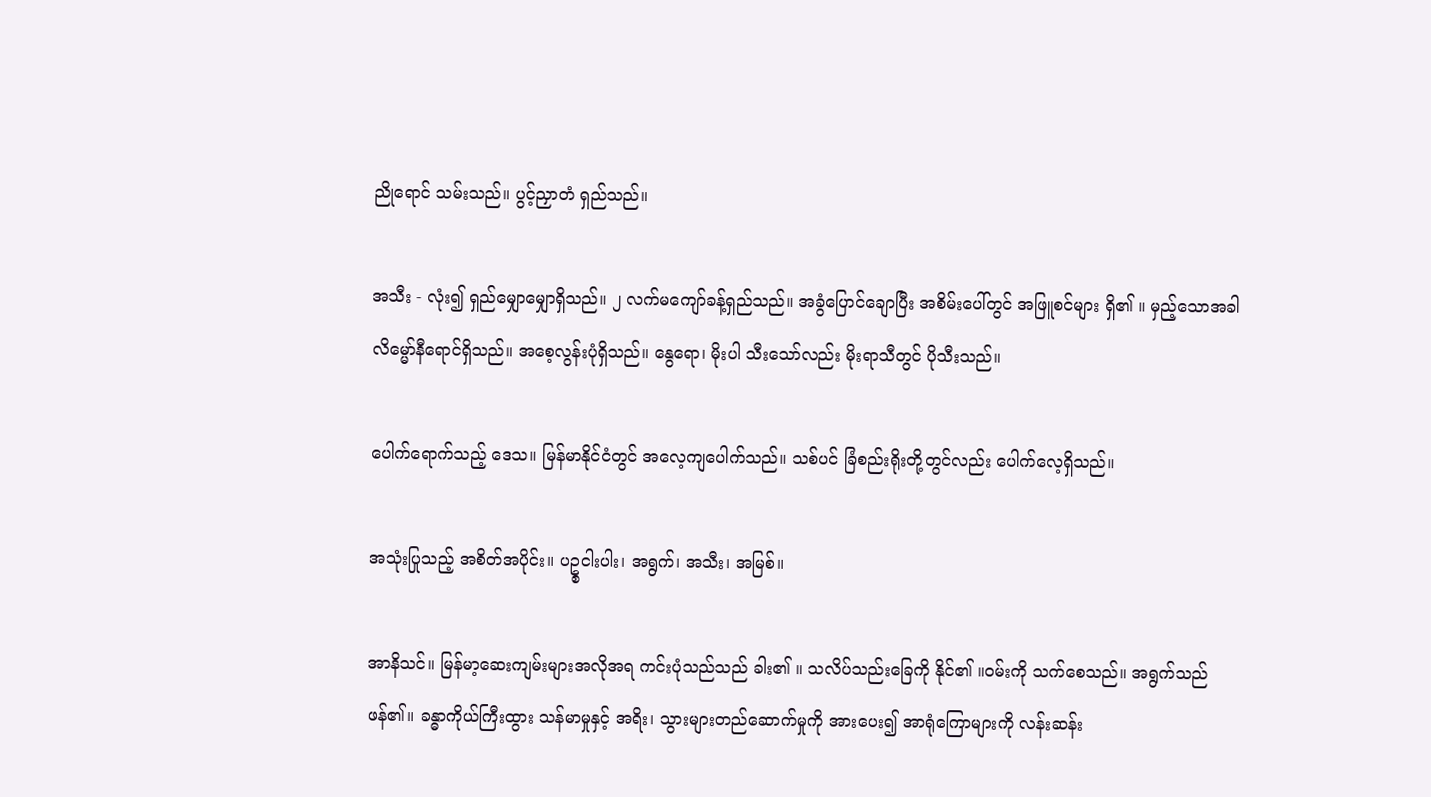ညိုရောင် သမ်းသည်။ ပွင့်ညှာတံ ရှည်သည်။

အသီး - လုံး၍ ရှည်မျှောမျှောရှိသည်။ ၂ လက်မကျော်ခန့်ရှည်သည်။ အခွံပြောင်ချောပြီး အစိမ်းပေါ်တွင် အဖြူစင်များ ရှိ၏ ။ မှည့်သောအခါ လိမ္မော်နီရောင်ရှိသည်။ အစေ့လွန်းပုံရှိသည်။ နွေရော၊ မိုးပါ သီးသော်လည်း မိုးရာသီတွင် ပိုသီးသည်။

ပေါက်ရောက်သည့် ဒေသ။ မြန်မာနိုင်ငံတွင် အလေ့ကျပေါက်သည်။ သစ်ပင် ခြံစည်းရိုးတို့တွင်လည်း ပေါက်လေ့ရှိသည်။

အသုံးပြုသည့် အစိတ်အပိုင်း။ ပဥ္စငါးပါး၊ အရွက်၊ အသီး၊ အမြစ်။

အာနိသင်။ မြန်မာ့ဆေးကျမ်းများအလိုအရ ကင်းပုံသည်သည် ခါး၏ ။ သလိပ်သည်းခြေကို နိုင်၏ ။ဝမ်းကို သက်စေသည်။ အရွက်သည် ဖန်၏။ ခန္ဓာကိုယ်ကြီးထွား သန်မာမှုနှင့် အရိး၊ သွားများတည်ဆောက်မှုကို အားပေး၍ အာရုံကြောများကို လန်းဆန်း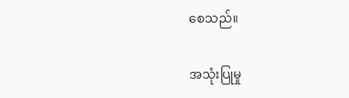စေသည်။

အသုံးပြုမှု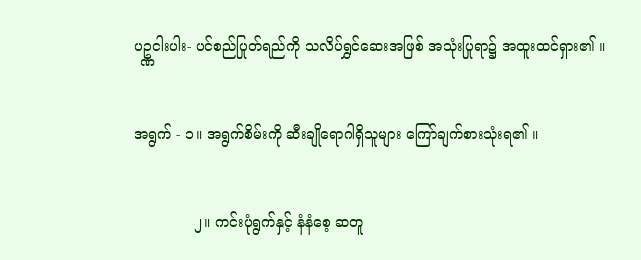ပဥ္ဏငါးပါး- ပင်စည်ပြုတ်ရည်ကို သလိပ်ရွှင်ဆေးအဖြစ် အသုံးပြုရာ၌ အထူးထင်ရှား၏ ။

အရွက် - ၁။ အရွက်စိမ်းကို ဆီးချိုရောဂါရှိသူများ ကြော်ချက်စားသုံးရ၏ ။

             ၂။ ကင်းပုံရွက်နှင့် နံနံစေ့ ဆတူ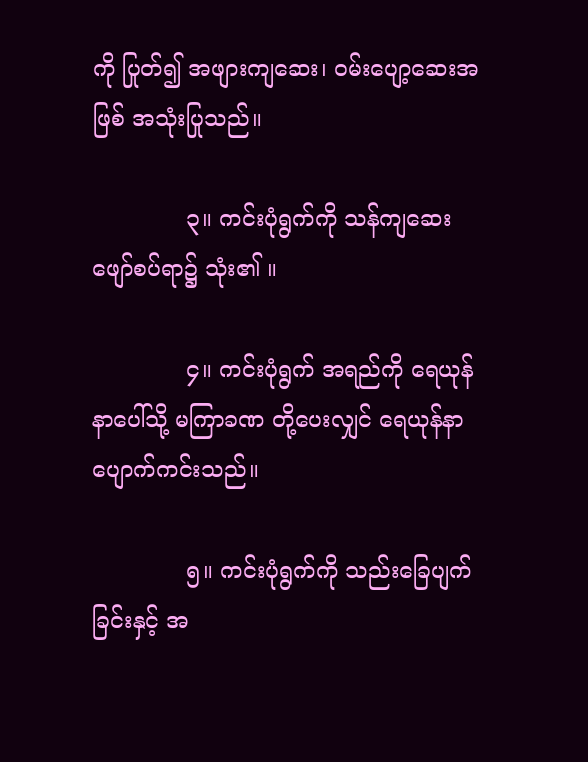ကို ပြုတ်၍ အဖျားကျဆေး၊ ဝမ်းပျော့ဆေးအဖြစ် အသုံးပြုသည်။

             ၃။ ကင်းပုံရွက်ကို သန်ကျဆေးဖျော်စပ်ရာ၌ သုံး၏ ။

             ၄။ ကင်းပုံရွက် အရည်ကို ရေယုန်နာပေါ်သို့ မကြာခဏ တို့ပေးလျှင် ရေယုန်နာပျောက်ကင်းသည်။

             ၅။ ကင်းပုံရွက်ကို သည်းခြေပျက်ခြင်းနှင့် အ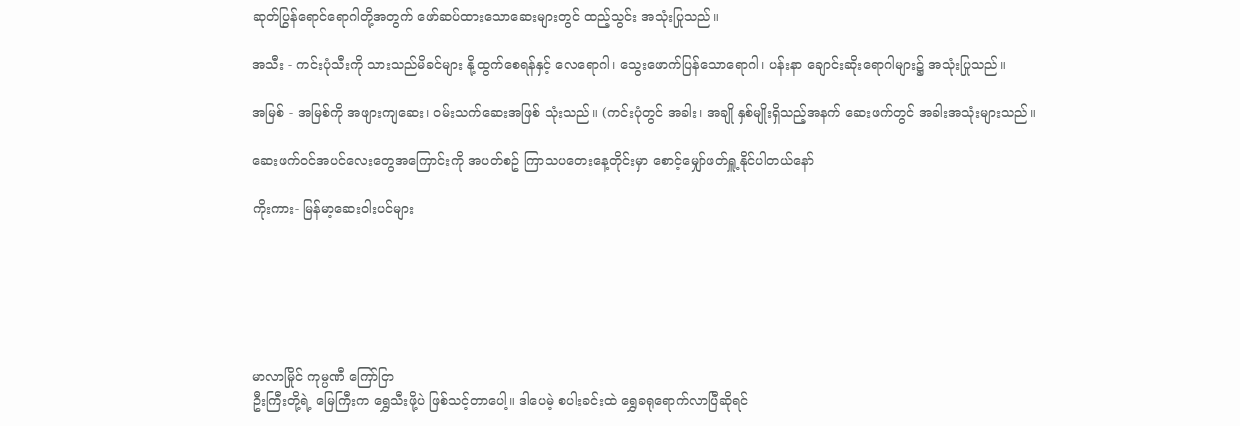ဆုတ်ပြွန်ရောင်ရောဂါတို့အတွက် ဖော်ဆပ်ထားသောဆေးများတွင် ထည့်သွင်း အသုံးပြုသည်။

အသီး - ကင်းပုံသီးကို သားသည်မိခင်များ နို့ထွက်စေရန်နှင့် လေရောဂါ၊ သွေးဖောက်ပြန်သောရောဂါ၊ ပန်းနာ ချောင်းဆိုးရောဂါများ၌ အသုံးပြုသည်။

အမြစ် - အမြစ်ကို အဖျားကျဆေး၊ ဝမ်းသက်ဆေးအဖြစ် သုံးသည်။ (ကင်းပုံတွင် အခါး၊ အချို နှစ်မျိုးရှိသည့်အနက် ဆေးဖက်တွင် အခါးအသုံးများသည်။

ဆေးဖက်ဝင်အပင်လေးတွေအကြောင်းကို အပတ်စဥ် ကြာသပတေးနေ့တိုင်းမှာ စောင့်မျှော်ဖတ်ရှူ့နိုင်ပါတယ်နော်

ကိုးကား- မြန်မာ့ဆေးဝါးပင်များ






မာလာမြိုင် ကုမ္ပဏီ ကြော်ငြာ
ဦးကြီးတို့ရဲ့ မြေကြီးက ရွှေသီးဖို့ပဲ ဖြစ်သင့်တာပေါ့။ ဒါပေမဲ့ စပါးခင်းထဲ ရွှေခရုရောက်လာပြီဆိုရင်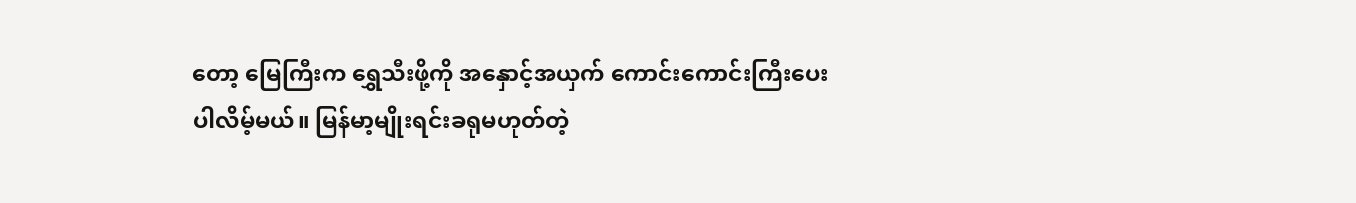တော့ မြေကြီးက ရွှေသီးဖို့ကို အနှောင့်အယှက် ကောင်းကောင်းကြီးပေးပါလိမ့်မယ်။ မြန်မာ့မျိုးရင်းခရုမဟုတ်တဲ့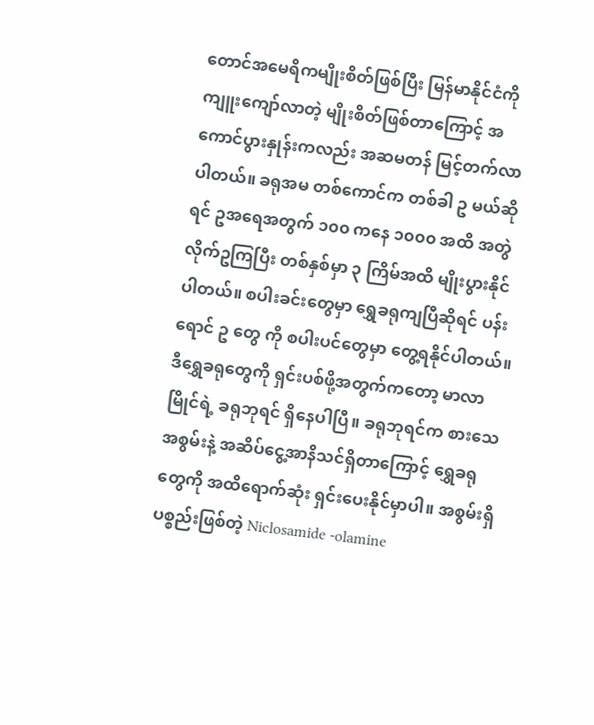တောင်အမေရိကမျိုးစိတ်ဖြစ်ပြီး မြန်မာနိုင်ငံကို ကျူးကျော်လာတဲ့ မျိုးစိတ်ဖြစ်တာကြောင့် အကောင်ပွားနှုန်းကလည်း အဆမတန် မြင့်တက်လာပါတယ်။ ခရုအမ တစ်ကောင်က တစ်ခါ ဥ မယ်ဆိုရင် ဥအရေအတွက် ၁၀၀ ကနေ ၁၀၀၀ အထိ အတွဲလိုက်ဥကြပြီး တစ်နှစ်မှာ ၃ ကြိမ်အထိ မျိုးပွားနိုင်ပါတယ်။ စပါးခင်းတွေမှာ ရွှေခရုကျပြီဆိုရင် ပန်းရောင် ဥ တွေ ကို စပါးပင်တွေမှာ တွေ့ရနိုင်ပါတယ်။ ဒီရွှေခရုတွေကို ရှင်းပစ်ဖို့အတွက်ကတော့ မာလာမြိုင်ရဲ့ ခရုဘုရင် ရှိနေပါပြီ။ ခရုဘုရင်က စားသေအစွမ်းနဲ့ အဆိပ်ငွေ့အာနိသင်ရှိတာကြောင့် ရွှေခရုတွေကို အထိရောက်ဆုံး ရှင်းပေးနိုင်မှာပါ။ အစွမ်းရှိပစ္စည်းဖြစ်တဲ့ Niclosamide -olamine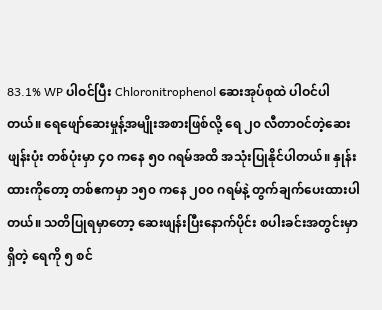83.1% WP ပါဝင်ပြီး Chloronitrophenol ဆေးအုပ်စုထဲ ပါဝင်ပါတယ်။ ရေဖျော်ဆေးမှုန့်အမျိုးအစားဖြစ်လို့ ရေ ၂၀ လီတာဝင်တဲ့ဆေးဖျန်းပုံး တစ်ပုံးမှာ ၄၀ ကနေ ၅၀ ဂရမ်အထိ အသုံးပြုနိုင်ပါတယ်။ နှုန်းထားကိုတော့ တစ်ဧကမှာ ၁၅၀ ကနေ ၂၀၀ ဂရမ်နဲ့ တွက်ချက်ပေးထားပါတယ်။ သတိပြုရမှာတော့ ဆေးဖျန်းပြီးနောက်ပိုင်း စပါးခင်းအတွင်းမှာရှိတဲ့ ရေကို ၅ စင်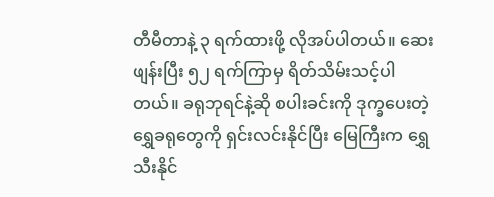တီမီတာနဲ့ ၃ ရက်ထားဖို့ လိုအပ်ပါတယ်။ ဆေးဖျန်းပြီး ၅၂ ရက်ကြာမှ ရိတ်သိမ်းသင့်ပါတယ်။ ခရုဘုရင်နဲ့ဆို စပါးခင်းကို ဒုက္ခပေးတဲ့ ရွှေခရုတွေကို ရှင်းလင်းနိုင်ပြီး မြေကြီးက ရွှေသီးနိုင်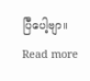ပြီပေါ့ဗျာ။
Read more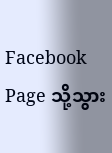Facebook Page သို့သွား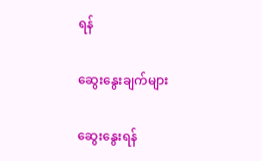ရန်

ဆွေးနွေးချက်များ

ဆွေးနွေးရန်